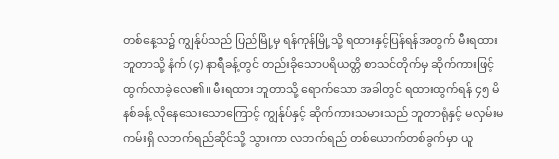တစ်နေ့သ၌ ကျွန်ုပ်သည် ပြည်မြို့မှ ရန်ကုန်မြို့သို့ ရထားနှင့်ပြန်ရန်အတွက် မီးရထားဘူတာသို့ နံက် (၄) နာရီခန့်တွင် တည်းခိုသောပရိယတ္တိ စာသင်တိုက်မှ ဆိုက်ကားဖြင့် ထွက်လာခဲ့လေ၏။ မီးရထား ဘူတာသို့ ရောက်သော အခါတွင် ရထားထွက်ရန် ၄၅ မိနစ်ခန့် လိုနေသေးသောကြောင့် ကျွန်ုပ်နှင့် ဆိုက်ကားသမားသည် ဘူတာရုံနှင့် မလှမ်းမကမ်းရှိ လဘက်ရည်ဆိုင်သို့ သွားကာ လဘက်ရည် တစ်ယောက်တစ်ခွက်မှာ ယူ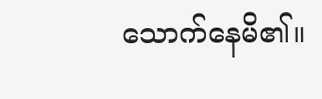သောက်နေမိ၏။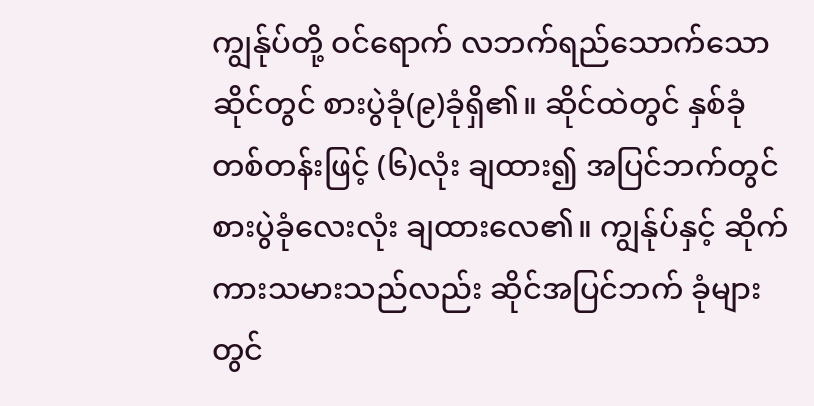ကျွန်ုပ်တို့ ဝင်ရောက် လဘက်ရည်သောက်သော ဆိုင်တွင် စားပွဲခုံ(၉)ခုံရှိ၏။ ဆိုင်ထဲတွင် နှစ်ခုံတစ်တန်းဖြင့် (၆)လုံး ချထား၍ အပြင်ဘက်တွင် စားပွဲခုံလေးလုံး ချထားလေ၏။ ကျွန်ုပ်နှင့် ဆိုက်ကားသမားသည်လည်း ဆိုင်အပြင်ဘက် ခုံများတွင်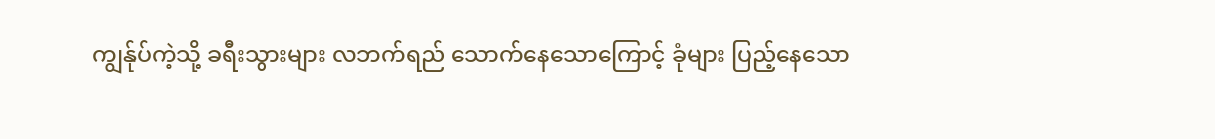ကျွန်ုပ်ကဲ့သို့ ခရီးသွားများ လဘက်ရည် သောက်နေသောကြောင့် ခုံများ ပြည့်နေသော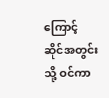ကြောင့် ဆိုင်အတွင်းသို့ ဝင်ကာ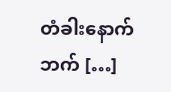တံခါးနောက်ဘက် […]